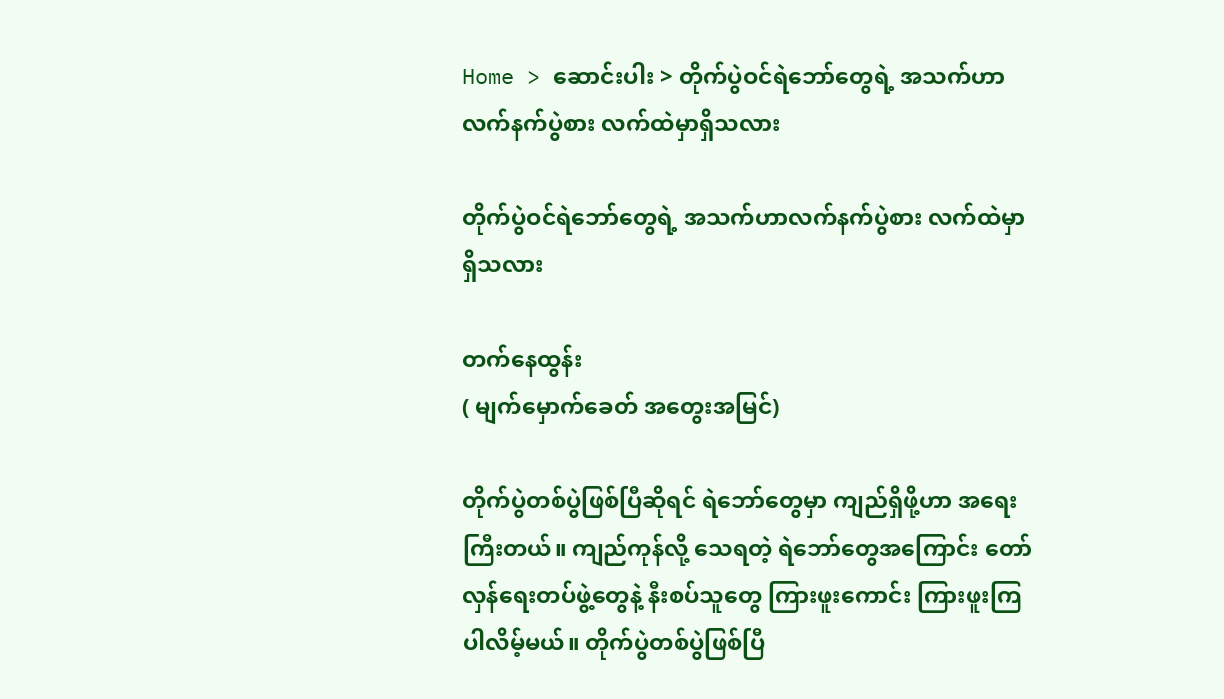Home > ဆောင်းပါး > တိုက်ပွဲဝင်ရဲဘော်တွေရဲ့ အသက်ဟာလက်နက်ပွဲစား လက်ထဲမှာရှိသလား

တိုက်ပွဲဝင်ရဲဘော်တွေရဲ့ အသက်ဟာလက်နက်ပွဲစား လက်ထဲမှာရှိသလား

တက်နေထွန်း
( မျက်မှောက်ခေတ် အတွေးအမြင်)

တိုက်ပွဲတစ်ပွဲဖြစ်ပြီဆိုရင် ရဲဘော်တွေမှာ ကျည်ရှိဖို့ဟာ အရေးကြီးတယ်။ ကျည်ကုန်လို့ သေရတဲ့ ရဲဘော်တွေအကြောင်း တော်လှန်ရေးတပ်ဖွဲ့တွေနဲ့ နီးစပ်သူတွေ ကြားဖူးကောင်း ကြားဖူးကြပါလိမ့်မယ်။ တိုက်ပွဲတစ်ပွဲဖြစ်ပြီ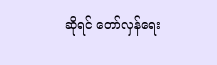ဆိုရင် တော်လှန်ရေး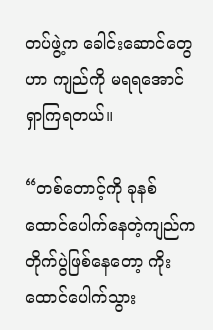တပ်ဖွဲ့က ခေါင်းဆောင်တွေဟာ ကျည်ကို မရရအောင် ရှာကြရတယ်။

“တစ်တောင့်ကို ခုနစ်ထောင်ပေါက်နေတဲ့ကျည်က တိုက်ပွဲဖြစ်နေတော့ ကိုးထောင်ပေါက်သွား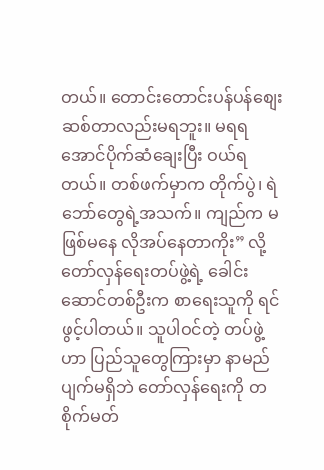တယ်။ တောင်းတောင်းပန်ပန်စျေးဆစ်တာလည်းမရဘူး။ မရရအောင်ပိုက်ဆံချေးပြီး ဝယ်ရတယ်။ တစ်ဖက်မှာက တိုက်ပွဲ၊ ရဲဘော်တွေရဲ့အသက်။ ကျည်က မဖြစ်မနေ လိုအပ်နေတာကိုး” လို့ တော်လှန်ရေးတပ်ဖွဲ့ရဲ့ ခေါင်းဆောင်တစ်ဦးက စာရေးသူကို ရင်ဖွင့်ပါတယ်။ သူပါဝင်တဲ့ တပ်ဖွဲ့ဟာ ပြည်သူတွေကြားမှာ နာမည်ပျက်မရှိဘဲ တော်လှန်ရေးကို တစိုက်မတ်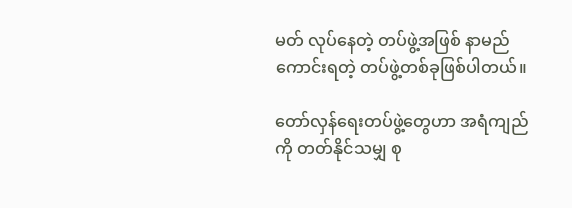မတ် လုပ်နေတဲ့ တပ်ဖွဲ့အဖြစ် နာမည်ကောင်းရတဲ့ တပ်ဖွဲ့တစ်ခုဖြစ်ပါတယ်။

တော်လှန်ရေးတပ်ဖွဲ့တွေဟာ အရံကျည်ကို တတ်နိုင်သမျှ စု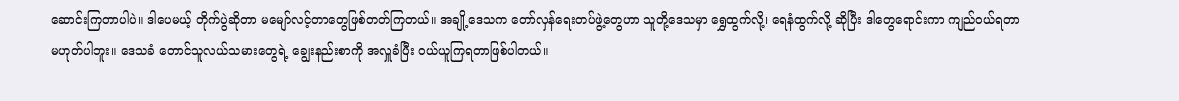ဆောင်းကြတာပါပဲ။ ဒါပေမယ့် တိုက်ပွဲဆိုတာ မမျော်လင့်တာတွေဖြစ်တတ်ကြတယ်။ အချို့ဒေသက တော်လှန်ရေးတပ်ဖွဲ့တွေဟာ သူတို့ဒေသမှာ ရွှေထွက်လို့၊ ရေနံထွက်လို့ ဆိုပြီး ဒါတွေရောင်းကာ ကျည်ဝယ်ရတာမဟုတ်ပါဘူး။ ဒေသခံ တောင်သူလယ်သမားတွေရဲ့ ချွေးနည်းစာကို အလှူခံပြီး ဝယ်ယူကြရတာဖြစ်ပါတယ်။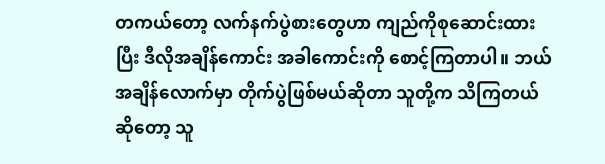တကယ်တော့ လက်နက်ပွဲစားတွေဟာ ကျည်ကိုစုဆောင်းထားပြီး ဒီလိုအချိန်ကောင်း အခါကောင်းကို စောင့်ကြတာပါ။ ဘယ်အချိန်လောက်မှာ တိုက်ပွဲဖြစ်မယ်ဆိုတာ သူတို့က သိကြတယ်ဆိုတော့ သူ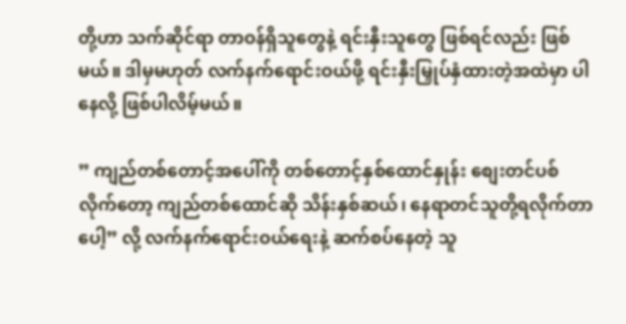တို့ဟာ သက်ဆိုင်ရာ တာဝန်ရှိသူတွေနဲ့ ရင်းနှီးသူတွေ ဖြစ်ရင်လည်း ဖြစ်မယ်။ ဒါမှမဟုတ် လက်နက်ရောင်းဝယ်ဖို့ ရင်းနှီးမြှုပ်နှံထားတဲ့အထဲမှာ ပါနေလို့ ဖြစ်ပါလိမ့်မယ်။

” ကျည်တစ်တောင့်အပေါ်ကို တစ်တောင့်နှစ်ထောင်နှုန်း စျေးတင်ပစ်လိုက်တော့ ကျည်တစ်ထောင်ဆို သိန်းနှစ်ဆယ်၊ နေရာတင်သူတို့ရလိုက်တာပေါ့” လို့ လက်နက်ရောင်းဝယ်ရေးနဲ့ ဆက်စပ်နေတဲ့ သူ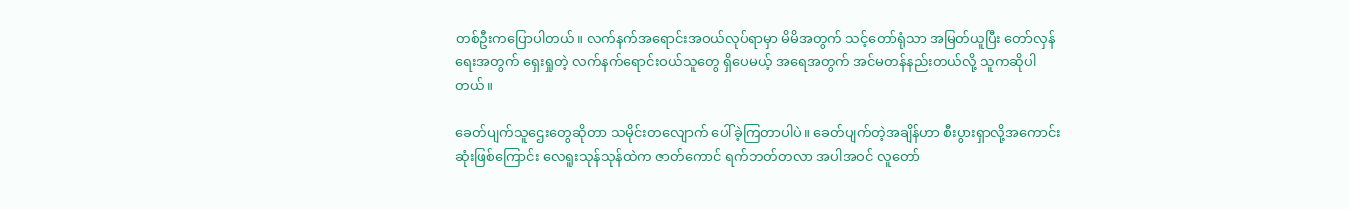တစ်ဦးကပြောပါတယ်။ လက်နက်အရောင်းအဝယ်လုပ်ရာမှာ မိမိအတွက် သင့်တော်ရုံသာ အမြတ်ယူပြီး တော်လှန်ရေးအတွက် ရှေးရှုတဲ့ လက်နက်ရောင်းဝယ်သူတွေ ရှိပေမယ့် အရေအတွက် အင်မတန်နည်းတယ်လို့ သူကဆိုပါတယ်။

ခေတ်ပျက်သူဌေးတွေဆိုတာ သမိုင်းတလျောက် ပေါ်ခဲ့ကြတာပါပဲ။ ခေတ်ပျက်တဲ့အချိန်ဟာ စီးပွားရှာလို့အကောင်းဆုံးဖြစ်ကြောင်း လေရူးသုန်သုန်ထဲက ဇာတ်ကောင် ရက်ဘတ်တလာ အပါအဝင် လူတော်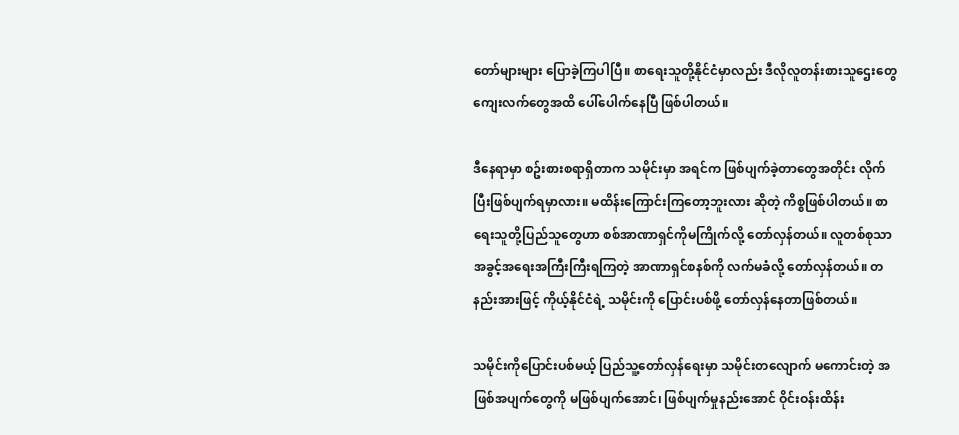တော်များများ ပြောခဲ့ကြပါပြီ။ စာရေးသူတို့နိုင်ငံမှာလည်း ဒီလိုလူတန်းစားသူဌေးတွေ ကျေးလက်တွေအထိ ပေါ်ပေါက်နေပြီ ဖြစ်ပါတယ်။

ဒီနေရာမှာ စဥ်းစားစရာရှိတာက သမိုင်းမှာ အရင်က ဖြစ်ပျက်ခဲ့တာတွေအတိုင်း လိုက်ပြီးဖြစ်ပျက်ရမှာလား။ မထိန်းကြောင်းကြတော့ဘူးလား ဆိုတဲ့ ကိစ္စဖြစ်ပါတယ်။ စာရေးသူတို့ပြည်သူတွေဟာ စစ်အာဏာရှင်ကိုမကြိုက်လို့ တော်လှန်တယ်။ လူတစ်စုသာ အခွင့်အရေးအကြီးကြီးရကြတဲ့ အာဏာရှင်စနစ်ကို လက်မခံလို့ တော်လှန်တယ်။ တနည်းအားဖြင့် ကိုယ့်နိုင်ငံရဲ့ သမိုင်းကို ပြောင်းပစ်ဖို့ တော်လှန်နေတာဖြစ်တယ်။

သမိုင်းကိုပြောင်းပစ်မယ့် ပြည်သူ့တော်လှန်ရေးမှာ သမိုင်းတလျောက် မကောင်းတဲ့ အဖြစ်အပျက်တွေကို မဖြစ်ပျက်အောင်၊ ဖြစ်ပျက်မှုနည်းအောင် ဝိုင်းဝန်းထိန်း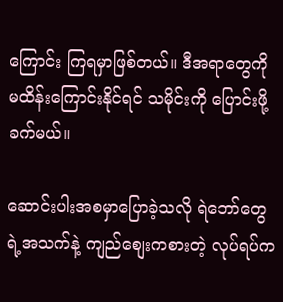ကြောင်း ကြရမှာဖြစ်တယ်။ ဒီအရာတွေကို မထိန်းကြောင်းနိုင်ရင် သမိုင်းကို ပြောင်းဖို့ခက်မယ်။

ဆောင်းပါးအစမှာပြောခဲ့သလို ရဲဘော်တွေရဲ့အသက်နဲ့ ကျည်စျေးကစားတဲ့ လုပ်ရပ်က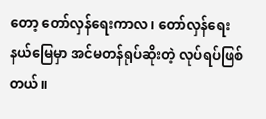တော့ တော်လှန်ရေးကာလ၊ တော်လှန်ရေးနယ်မြေမှာ အင်မတန်ရုပ်ဆိုးတဲ့ လုပ်ရပ်ဖြစ်တယ်။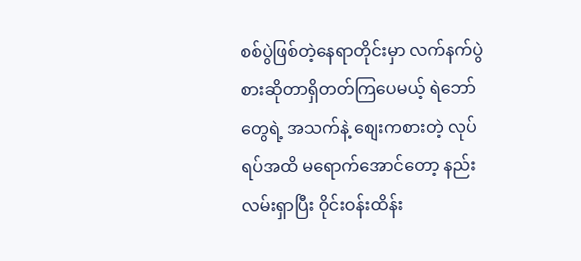စစ်ပွဲဖြစ်တဲ့နေရာတိုင်းမှာ လက်နက်ပွဲစားဆိုတာရှိတတ်ကြပေမယ့် ရဲဘော်တွေရဲ့ အသက်နဲ့ စျေးကစားတဲ့ လုပ်ရပ်အထိ မရောက်အောင်တော့ နည်းလမ်းရှာပြီး ဝိုင်းဝန်းထိန်း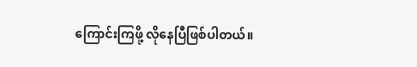ကြောင်းကြဖို့ လိုနေပြီဖြစ်ပါတယ်။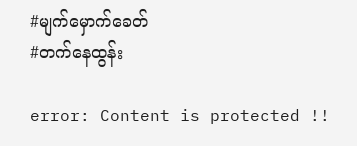#မျက်မှောက်ခေတ်
#တက်နေထွန်း

error: Content is protected !!